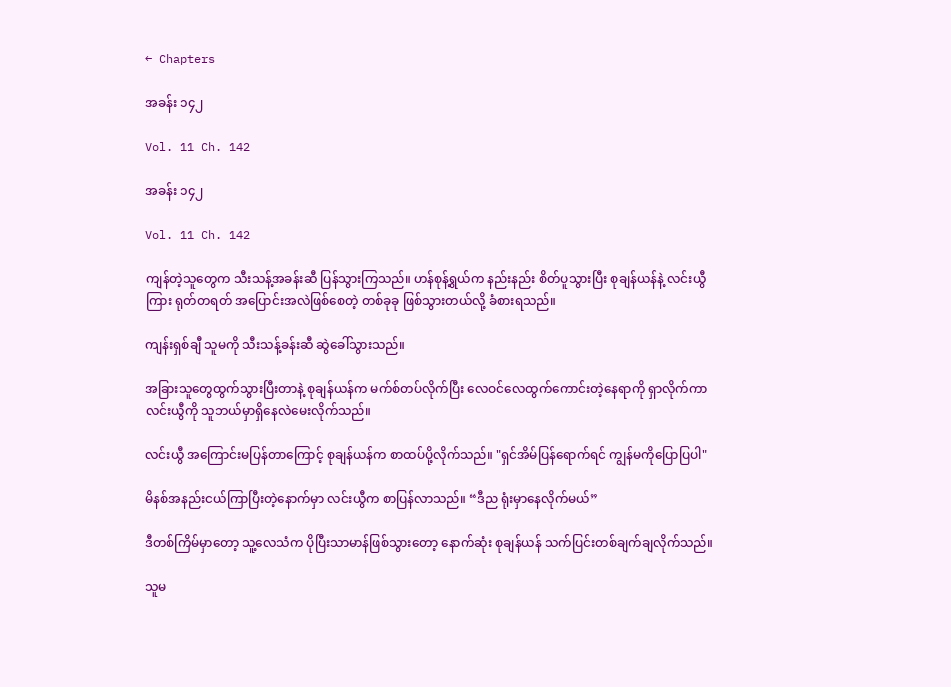← Chapters

အခန်း ၁၄၂

Vol. 11 Ch. 142

အခန်း ၁၄၂

Vol. 11 Ch. 142

ကျန်တဲ့သူတွေက သီးသန့်အခန်းဆီ ပြန်သွားကြသည်။ ဟန်စုန့်ရွယ်က နည်းနည်း စိတ်ပူသွားပြီး စုချန်ယန်နဲ့ လင်းယွီကြား ရုတ်တရတ် အပြောင်းအလဲဖြစ်စေတဲ့ တစ်ခုခု ဖြစ်သွားတယ်လို့ ခံစားရသည်။

ကျန်းရှစ်ချီ သူမကို သီးသန့်ခန်းဆီ ဆွဲခေါ်သွားသည်။

အခြားသူတွေထွက်သွားပြီးတာနဲ့ စုချန်ယန်က မက်စ်တပ်လိုက်ပြီး လေဝင်လေထွက်ကောင်းတဲ့နေရာကို ရှာလိုက်ကာ လင်းယွီကို သူဘယ်မှာရှိနေလဲမေးလိုက်သည်။

လင်းယွီ အကြောင်းမပြန်တာကြောင့် စုချန်ယန်က စာထပ်ပို့လိုက်သည်။ "ရှင်အိမ်ပြန်ရောက်ရင် ကျွန်မကိုပြောပြပါ"

မိနစ်အနည်းငယ်ကြာပြီးတဲ့နောက်မှာ လင်းယွီက စာပြန်လာသည်။ “ဒီည ရုံးမှာနေလိုက်မယ်”

ဒီတစ်ကြိမ်မှာတော့ သူ့လေသံက ပိုပြီးသာမာန်ဖြစ်သွားတော့ နောက်ဆုံး စုချန်ယန် သက်ပြင်းတစ်ချက်ချလိုက်သည်။

သူမ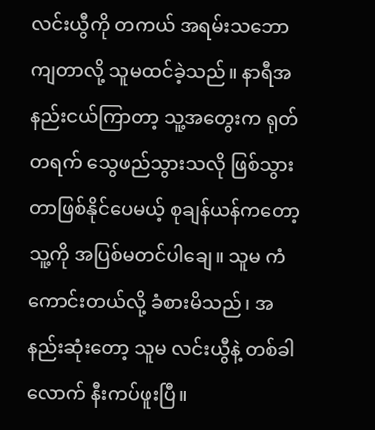လင်းယွီကို တကယ် အရမ်းသဘောကျတာလို့ သူမထင်ခဲ့သည်။ နာရီအနည်းငယ်ကြာ‌တာ့ သူ့အတွေးက ရုတ်တရက် သွေဖည်သွားသလို ဖြစ်သွားတာဖြစ်နိုင်ပေမယ့် စုချန်ယန်ကတော့ သူ့ကို အပြစ်မတင်ပါ‌ချေ။ သူမ ကံကောင်းတယ်လို့ ခံစားမိသည်၊ အနည်းဆုံးတော့ သူမ လင်းယွီနဲ့ တစ်ခါလောက် နီးကပ်ဖူးပြီ။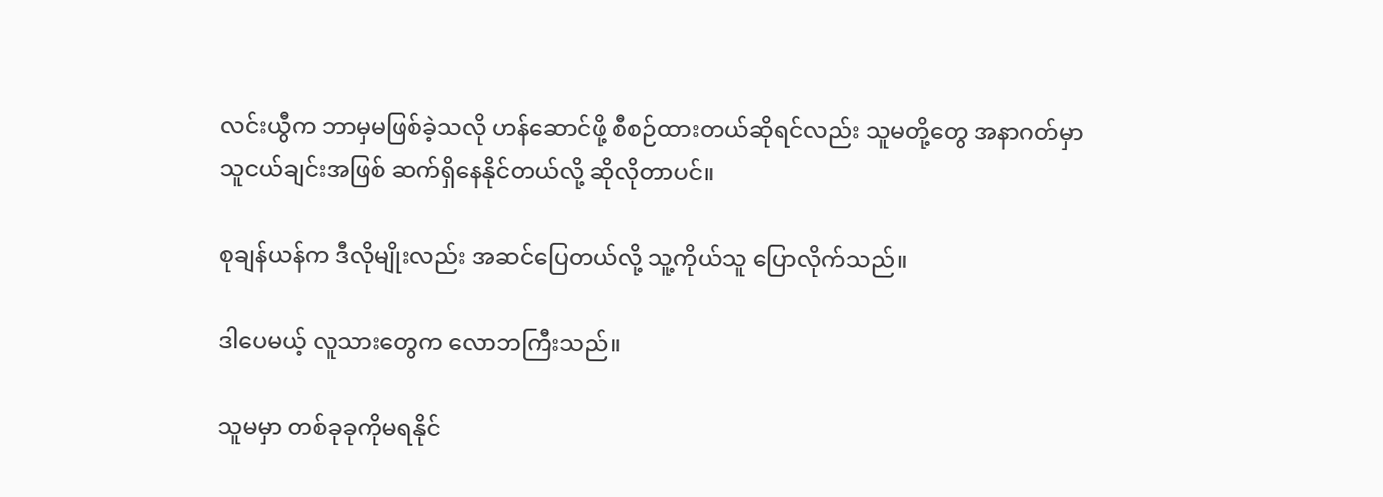လင်းယွီက ဘာမှမဖြစ်ခဲ့သလို ဟန်ဆောင်ဖို့ စီစဉ်ထားတယ်ဆိုရင်လည်း သူမတို့‌တွေ အနာဂတ်မှာ သူငယ်ချင်းအဖြစ် ဆက်ရှိနေနိုင်တယ်လို့ ဆိုလိုတာပင်။

စုချန်ယန်က ဒီလိုမျိုးလည်း အဆင်ပြေတယ်လို့ သူ့ကိုယ်သူ ပြောလိုက်သည်။

ဒါပေမယ့် လူသားတွေက လောဘကြီးသည်။

သူမမှာ တစ်ခုခုကိုမရနိုင်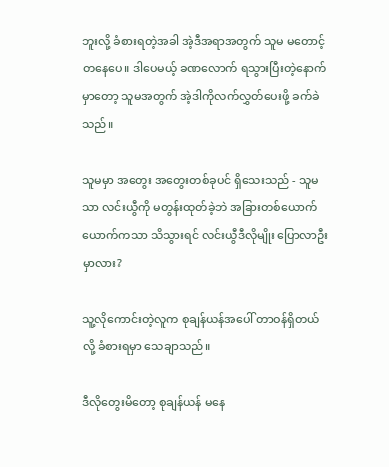ဘူးလို့ ခံစားရတဲ့အခါ အဲ့ဒီအရာအတွက် သူမ မတောင့်တနေပေ။ ဒါပေမယ့် ခဏလောက် ရသွားပြီးတဲ့နောက်မှာတော့ သူမအတွက် အဲ့ဒါကိုလက်လွှတ်ပေးဖို့ ခက်ခဲသည်။

သူမမှာ အတွေး အတွေးတစ်ခုပင် ရှိ‌သေးသည် - သူမသာ လင်းယွီကို မတွန်းထုတ်ခဲ့ဘဲ အခြားတစ်ယောက်ယောက်ကသာ သိသွားရင် လင်းယွီဒီလိုမျိုး ပြောလာဦးမှာလား?

သူ့လိုကောင်းတဲ့လူက စုချန်ယန်အပေါ် တာဝန်ရှိတယ်လို့ ခံစားရမှာ သေချာသည်။

ဒီလိုတွေးမိတော့ စုချန်ယန် မနေ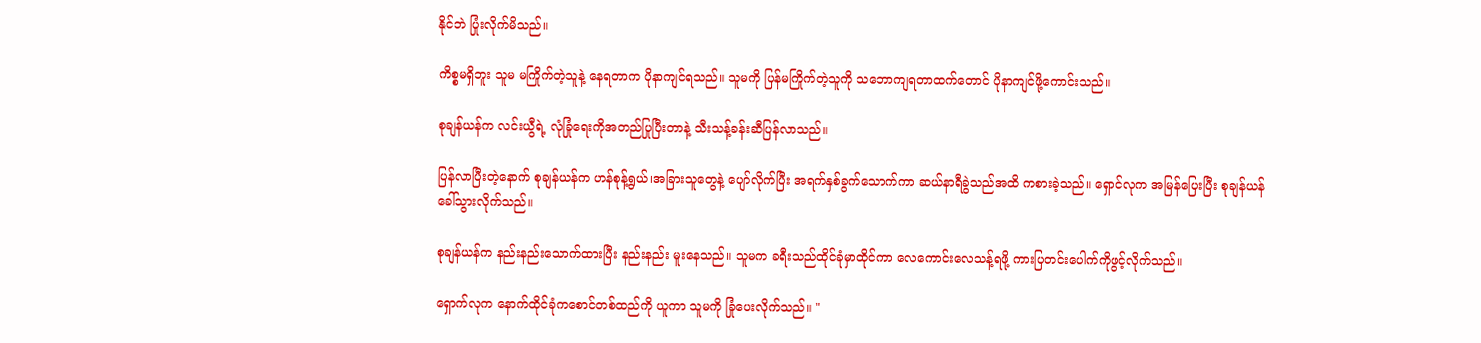နိုင်ဘဲ ပြုံးလိုက်မိသည်။

ကိစ္စမရှိဘူး သူမ မကြိုက်တဲ့သူနဲ့ နေရတာက ပိုနာကျင်ရသည်။ သူမကို ပြန်မကြိုက်တဲ့သူကို သဘောကျရတာထက်တောင် ပိုနာကျင်ဖို့ကောင်းသည်။

စုချန်ယန်က လင်းယွီရဲ့ လုံခြုံရေးကိုအတည်ပြုပြီးတာနဲ့ သီးသန့်ခန်းဆီပြန်လာသည်။

ပြန်လာပြီးတဲ့နောက် စုချန်ယန်က ဟန်စုန့်ရွယ်၊အခြားသူ‌တွေနဲ့ ပျော်လိုက်ပြီး အရက်နှစ်ခွက်သောက်ကာ ဆယ်နာရီခွဲသည်အထိ ကစားခဲ့သည်။ ရှောင်လုက အမြန်ပြေးပြီး စုချန်ယန်ခေါ်သွားလိုက်သည်။

စုချန်ယန်က နည်းနည်း‌သောက်ထားပြီး နည်းနည်း မူးနေသည်။ သူမက ခရီးသည်ထိုင်ခုံမှာထိုင်ကာ လေကောင်းလေသန့်ရဖို့ ကားပြတင်းပေါက်ကိုဖွင့်လိုက်သည်။

ရှောက်လုက နောက်ထိုင်ခုံကစောင်တစ်ထည်ကို ယူကာ သူမကို ခြုံပေးလိုက်သည်။ "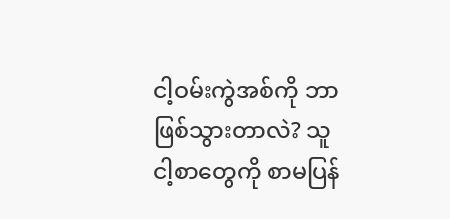ငါ့ဝမ်းကွဲအစ်ကို ဘာဖြစ်သွားတာလဲ? သူ ငါ့စာတွေကို စာမပြန်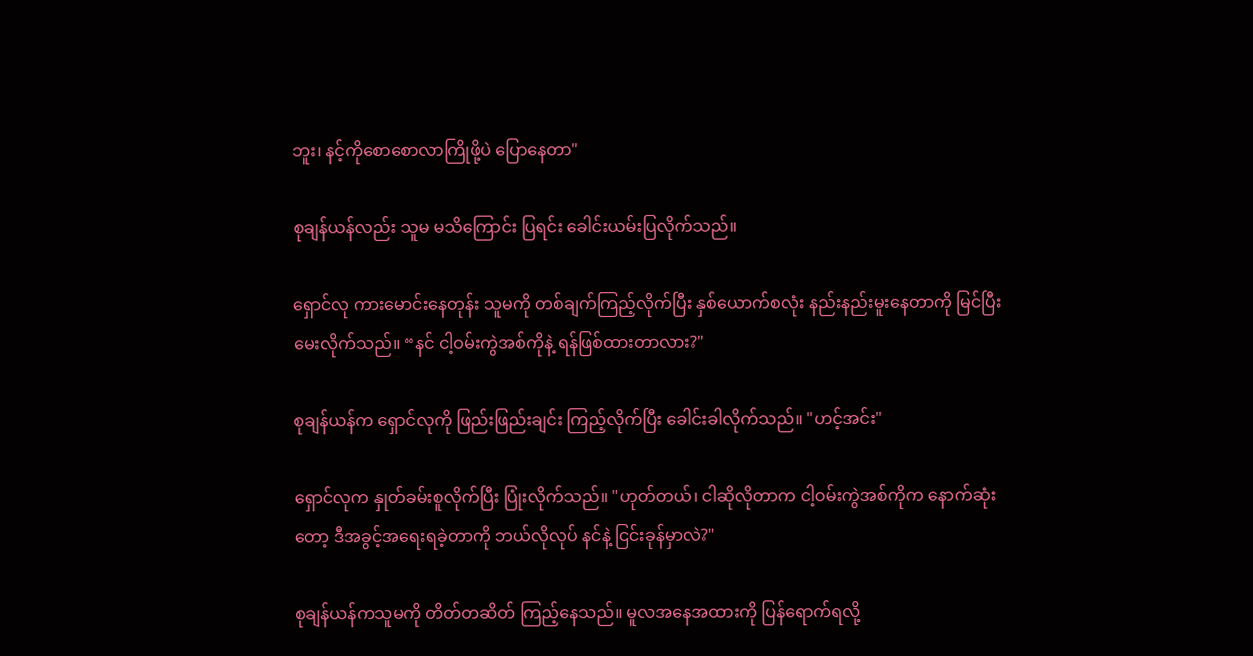ဘူး၊ နင့်ကိုစောစောလာကြိုဖို့ပဲ ပြောနေတာ"

စုချန်ယန်လည်း သူမ မသိကြောင်း ပြရင်း ခေါင်းယမ်းပြလိုက်သည်။

ရှောင်လု ကားမောင်းနေတုန်း သူမကို တစ်ချက်ကြည့်လိုက်ပြီး နှစ်ယောက်စလုံး နည်းနည်းမူး‌နေတာကို မြင်ပြီး မေးလိုက်သည်။ “နင် ငါ့ဝမ်းကွဲအစ်ကိုနဲ့ ရန်ဖြစ်ထားတာလား?"

စုချန်ယန်က ရှောင်လုကို ဖြည်းဖြည်းချင်း ကြည့်လိုက်ပြီး ခေါင်းခါလိုက်သည်။ "ဟင့်အင်း"

ရှောင်လုက နှုတ်ခမ်းစူလိုက်ပြီး ပြုံးလိုက်သည်။ "ဟုတ်တယ်၊ ငါဆိုလိုတာက ငါ့ဝမ်းကွဲအစ်ကိုက နောက်ဆုံးတော့ ဒီအခွင့်အရေးရခဲ့တာကို ဘယ်လိုလုပ် နင်နဲ့ ငြင်းခုန်မှာလဲ?"

စုချန်ယန်ကသူမကို တိတ်တဆိတ် ကြည့်နေသည်။ မူလအနေအထားကို ပြန်ရောက်ရလို့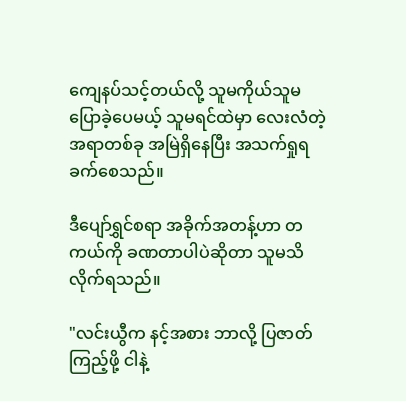ကျေနပ်သင့်တယ်လို့ သူမကိုယ်သူမ ပြောခဲ့ပေမယ့် သူမရင်ထဲမှာ လေးလံတဲ့ အရာတစ်ခု အမြဲရှိနေပြီး အသက်ရှုရခက်စေသည်။

ဒီပျော်ရွှင်စရာ အခိုက်အတန့်ဟာ တကယ်ကို ခဏတာပါပဲဆိုတာ သူမသိလိုက်ရသည်။

"လင်းယွီက နင့်အစား ဘာလို့ ပြဇာတ်ကြည့်ဖို့ ငါနဲ့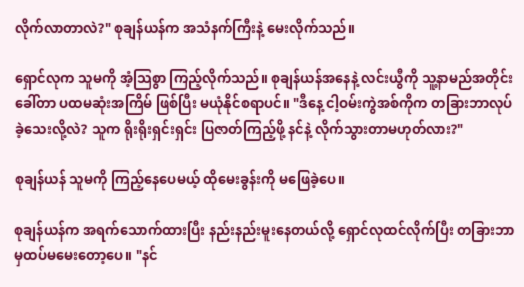လိုက်လာတာလဲ?" စုချန်ယန်က အသံနက်ကြီးနဲ့ မေးလိုက်သည်။

ရှောင်လုက သူမကို အံ့သြစွာ ကြည့်လိုက်သည်။ စုချန်ယန်အ‌နေနဲ့ လင်းယွီကို သူ့နာမည်အတိုင်းခေါ်တာ ပထမဆုံးအကြိမ် ဖြစ်ပြီး မယုံနိုင်စရာပင်။ "ဒီနေ့ ငါ့ဝမ်းကွဲအစ်ကိုက တခြားဘာလုပ်ခဲ့‌သေးလို့လဲ? သူက ရိုးရိုးရှင်းရှင်း ပြဇာတ်ကြည့်ဖို့ နင်နဲ့ လိုက်သွားတာမဟုတ်လား?"

စုချန်ယန် သူမကို ကြည့်နေပေမယ့် ထိုမေးခွန်းကို မဖြေခဲ့ပေ။

စုချန်ယန်က အရက်သောက်ထားပြီး နည်းနည်းမူးနေတယ်လို့ ရှောင်လုထင်လိုက်ပြီး တခြားဘာမှထပ်မမေးတော့ပေ။ "နင်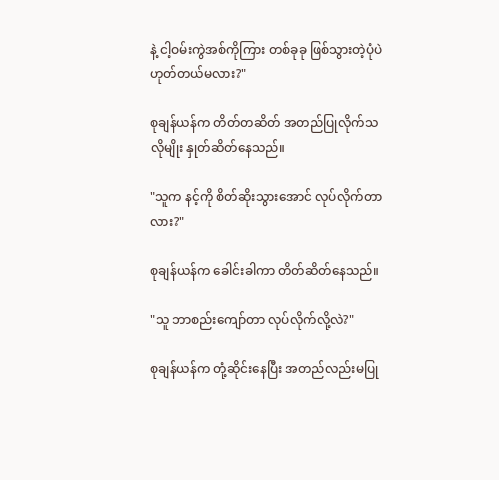နဲ့ ငါ့ဝမ်းကွဲအစ်ကိုကြား တစ်ခုခု ဖြစ်သွားတဲ့ပုံပဲ ဟုတ်တယ်မလား?"

စုချန်ယန်က တိတ်တဆိတ် အတည်ပြုလိုက်သလိုမျိုး နှုတ်ဆိတ်နေသည်။

"သူက နင့်ကို စိတ်ဆိုးသွားအောင် လုပ်လိုက်တာလား?"

စုချန်ယန်က ခေါင်းခါကာ တိတ်ဆိတ်နေသည်။

"သူ ဘာစည်းကျော်တာ လုပ်လိုက်လို့လဲ?"

စုချန်ယန်က တုံ့ဆိုင်းနေပြီး အတည်လည်းမပြု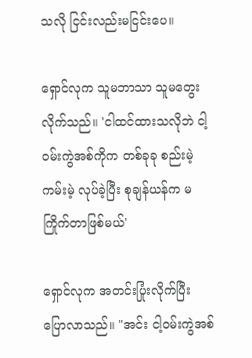သလို ငြင်းလည်းမငြင်းပေ။

ရှောင်လုက သူမဘာသာ သူမတွေးလိုက်သည်။ 'ငါထင်ထားသလိုဘဲ ငါ့ဝမ်းကွဲအစ်ကိုက တစ်ခုခု စည်းမဲ့ကမ်းမဲ့ လုပ်ခဲ့ပြီး စုချန်ယန်က မကြိုက်တာဖြစ်မယ်'

ရှောင်လုက အတင်းပြုံးလိုက်ပြီး ပြောလာသည်။ "အင်း ငါ့ဝမ်းကွဲအစ်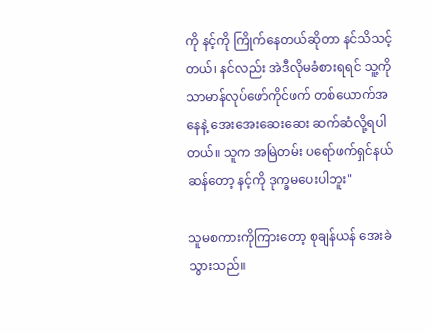ကို နင့်ကို ကြိုက်နေတယ်ဆိုတာ နင်သိသင့်တယ်၊ နင်လည်း အဲဒီလိုမခံစားရရင် သူ့ကို သာမာန်လုပ်ဖော်ကိုင်ဖက် တစ်ယောက်အနေနဲ့ အေးအေးဆေးဆေး ဆက်ဆံလို့ရပါတယ်။ သူက အမြဲတမ်း ပရော်ဖက်ရှင်နယ်ဆန်တော့ နင့်ကို ဒုက္ခမပေးပါဘူး"

သူမစကားကိုကြားတော့ စုချန်ယန် အေးခဲသွားသည်။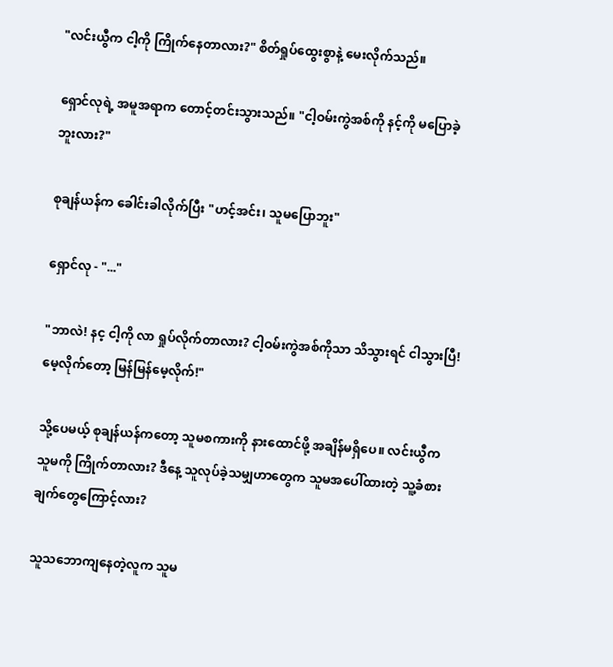"လင်းယွီက ငါ့ကို ကြိုက်နေတာလား?" စိတ်ရှုပ်ထွေးစွာနဲ့ မေးလိုက်သည်။

ရှောင်လုရဲ့ အမူအရာက တောင့်တင်းသွားသည်။ "ငါ့ဝမ်းကွဲအစ်ကို နင့်ကို မပြောခဲ့ဘူးလား?"

စုချန်ယန်က ခေါင်းခါလိုက်ပြီး "ဟင့်အင်း၊ သူမပြောဘူး"

ရှောင်လု - "..."

"ဘာလဲ! နင့ ငါ့ကို လာ ရှုပ်လိုက်တာလား? ငါ့ဝမ်းကွဲအစ်ကိုသာ သိသွားရင် ငါသွားပြီ! မေ့လိုက်တော့ မြန်မြန်မေ့လိုက်!"

သို့ပေမယ့် စုချန်ယန်ကတော့ သူမစကားကို နားထောင်ဖို့ အချိန်မရှိပေ။ လင်းယွီက သူမကို ကြိုက်တာလား? ဒီနေ့ သူလုပ်ခဲ့သမျှဟာတွေက သူမအပေါ်ထားတဲ့ သူ့ခံစားချက်တွေကြောင့်လား?

သူသဘောကျနေတဲ့လူက သူမ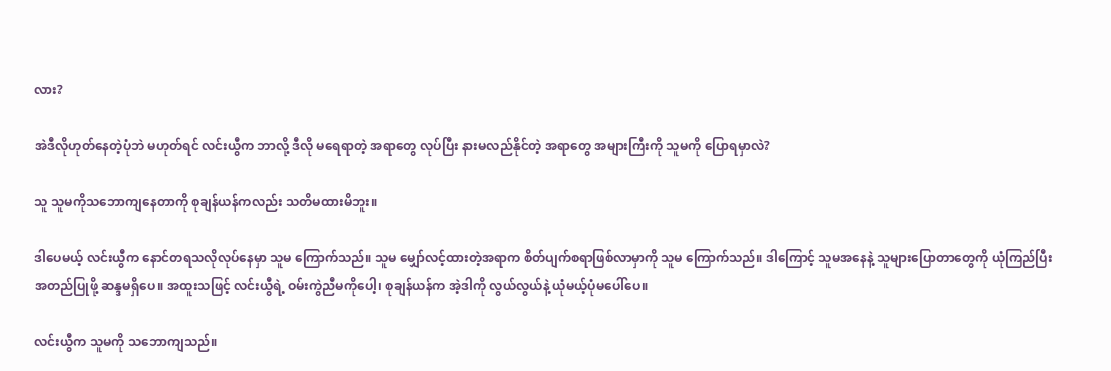လား?

အဲဒီလိုဟုတ်နေတဲ့ပုံဘဲ မဟုတ်ရင် လင်းယွီက ဘာလို့ ဒီလို မရေရာတဲ့ အရာတွေ လုပ်ပြီး နားမလည်နိုင်တဲ့ အရာတွေ အများကြီးကို သူမကို ပြောရမှာလဲ?

သူ သူမကိုသဘောကျနေတာကို စုချန်ယန်ကလည်း သတိမထားမိဘူး။

ဒါပေမယ့် လင်းယွီက နောင်တရသလိုလုပ်နေမှာ သူမ ကြောက်သည်။ သူမ မျှော်လင့်ထားတဲ့အရာက စိတ်ပျက်စရာဖြစ်လာမှာကို သူမ ကြောက်သည်။ ဒါကြောင့် သူမအနေနဲ့ သူများပြောတာတွေကို ယုံကြည်ပြီး အတည်ပြုဖို့ ဆန္ဒမရှိပေ။ အထူးသဖြင့် လင်းယွီရဲ့ ဝမ်းကွဲညီမကိုပေါ့၊ စုချန်ယန်က အဲ့ဒါကို လွယ်လွယ်နဲ့ ယုံမယ့်ပုံမပေါ်ပေ။

လင်းယွီက သူမကို သဘောကျသည်။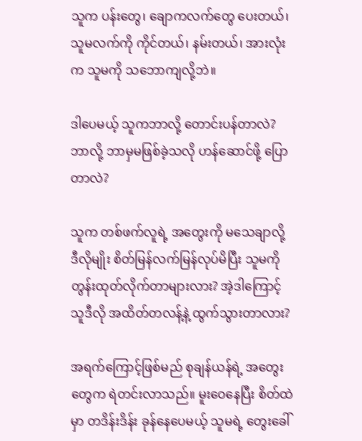သူက ပန်းတွေ၊ ချောကလက်တွေ ပေးတယ်၊ သူမလက်ကို ကိုင်တယ်၊ နမ်းတယ်၊ အားလုံးက သူမကို သဘောကျလို့ဘဲ။

ဒါပေမယ့် သူကဘာလို့ တောင်းပန်တာလဲ? ဘာလို့ ဘာမှမဖြစ်ခဲ့သလို ဟန်ဆောင်ဖို့ ပြောတာလဲ?

သူက တစ်ဖက်လူရဲ့ အတွေးကို မသေချာလို့ ဒီလိုမျိုး စိတ်မြန်လက်မြန်လုပ်မိပြီး သူမကို တွန်းထုတ်လိုက်တာများလား? အဲ့ဒါကြောင့် သူဒီလို အထိတ်တလန့်နဲ့ ထွက်သွားတာလား?

အရက်ကြောင့်ဖြစ်မည် စုချန်ယန်ရဲ့ အတွေးတွေက ရဲတင်းလာသည်။ မူးဝေနေပြီး စိတ်ထဲမှာ တဒိန်းဒိန်း ခုန်နေပေမယ့် သူမရဲ့ တွေးခေါ်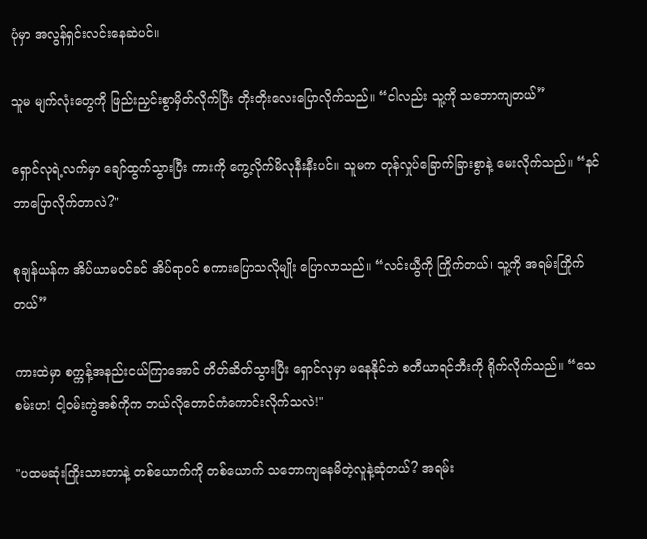ပုံမှာ အလွန်ရှင်းလင်းနေဆဲပင်။

သူမ မျက်လုံးတွေကို ဖြည်းညှင်းစွာမှိတ်လိုက်ပြီး တိုးတိုးလေး‌ပြောလိုက်သည်။ “ငါလည်း သူ့ကို သဘောကျတယ်”

ရှောင်လုရဲ့လက်မှာ ချော်ထွက်သွားပြီး ကားကို ကွေ့လိုက်မိလုနီးနီးပင်။ သူမက တုန်လှုပ်ခြောက်ခြားစွာနဲ့ မေးလိုက်သည်။ “နင်ဘာပြောလိုက်တာလဲ?"

စုချန်ယန်က အိပ်ယာမဝင်ခင် အိပ်ရာဝင် စကားပြောသလိုမျိုး ပြောလာသည်။ “လင်းယွီကို ကြိုက်တယ်၊ သူ့ကို အရမ်းကြိုက်တယ်”

ကားထဲမှာ စက္ကန့်အနည်းငယ်ကြာအောင် တိတ်ဆိတ်သွားပြီး ရှောင်လုမှာ မနေနိုင်ဘဲ စတီယာရင်ဘီးကို ရိုက်လိုက်သည်။ “သေစမ်းဟ! ငါ့ဝမ်းကွဲအစ်ကိုက ဘယ်လိုတောင်ကံကောင်းလိုက်သလဲ!"

"ပထမဆုံးကြိုးသားတာနဲ့ တစ်ယောက်ကို တစ်ယောက် သဘောကျနေမိတဲ့လူနဲ့ဆုံတယ်? အရမ်း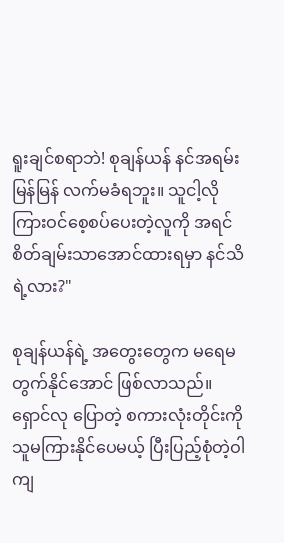ရူးချင်စရာဘဲ! စုချန်ယန် နင်အရမ်းမြန်မြန် လက်မခံရဘူး။ သူငါ့လို ကြားဝင်စေ့စပ်ပေးတဲ့လူကို အရင် စိတ်ချမ်းသာအောင်ထားရမှာ နင်သိရဲ့လား?"

စုချန်ယန်ရဲ့ အတွေးတွေက မရေမတွက်နိုင်အောင် ဖြစ်လာသည်။ ရှောင်လု ပြောတဲ့ စကားလုံးတိုင်းကို သူမကြားနိုင်ပေမယ့် ပြီးပြည့်စုံတဲ့ဝါကျ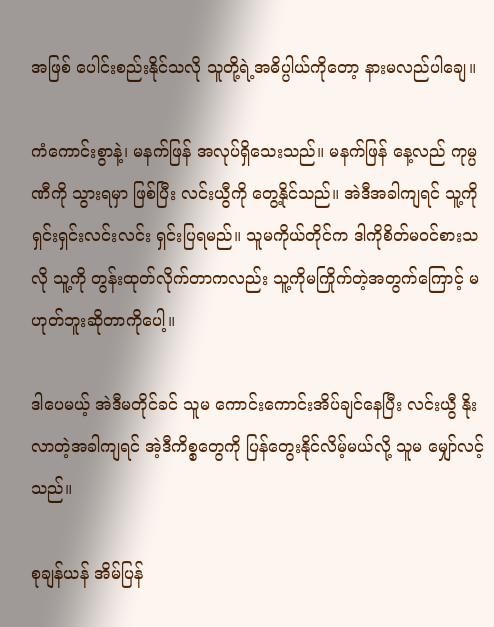အဖြစ် ပေါင်းစည်းနိုင်သလို သူတို့ရဲ့အဓိပ္ပါယ်ကိုတော့ နားမလည်ပါချေ။

ကံကောင်းစွာနဲ့၊ မနက်ဖြန် အလုပ်ရှိသေးသည်။ မနက်ဖြန် နေ့လည် ကုမ္ပဏီကို သွားရမှာ ဖြစ်ပြီး လင်းယွီကို တွေ့နိုင်သည်။ အဲဒီအခါကျရင် သူ့ကို ရှင်းရှင်းလင်းလင်း ရှင်းပြရမည်။ သူမကိုယ်တိုင်က ဒါကိုစိတ်မ၀င်စားသလို သူ့ကို တွန်းထုတ်လိုက်တာကလည်း သူ့ကိုမကြိုက်တဲ့အတွက်ကြောင့် မဟုတ်ဘူးဆိုတာကိုပေါ့။

ဒါပေမယ့် အဲဒီမတိုင်ခင် သူမ ကောင်းကောင်းအိပ်ချင်နေပြီး လင်းယွီ နိုးလာတဲ့အခါကျရင် အဲ့ဒီကိစ္စတွေကို ပြန်တွေးနိုင်လိမ့်မယ်လို့ သူမ မျှော်လင့်သည်။

စုချန်ယန် အိမ်ပြန်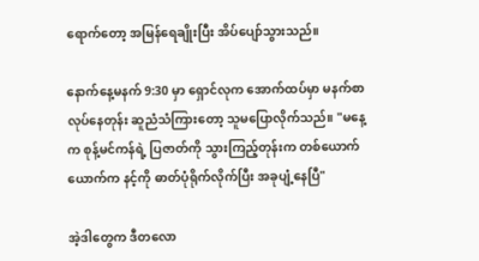ရောက်တော့ အမြန်ရေချိုးပြီး အိပ်ပျော်သွားသည်။

နောက်နေ့မနက် 9:30 မှာ ရှောင်လုက အောက်ထပ်မှာ မနက်စာလုပ်နေတုန်း ဆူညံသံကြားတော့ သူမပြောလိုက်သည်။ "မနေ့က စုန့်မင်ကန်ရဲ့ ပြဇာတ်ကို သွားကြည့်တုန်းက တစ်ယောက်ယောက်က နင့်ကို ဓာတ်ပုံရိုက်လိုက်ပြီး အခုပျံ့နေပြီ"

အဲ့ဒါတွေက ဒီတလော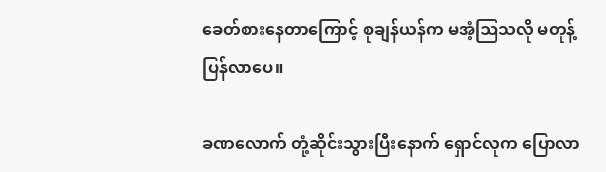ခေတ်စားနေတာကြောင့် စုချန်ယန်က မအံ့ဩသလို မတုန့်ပြန်လာပေ။

ခဏလောက် တုံ့ဆိုင်းသွားပြီးနောက် ရှောင်လုက ပြောလာ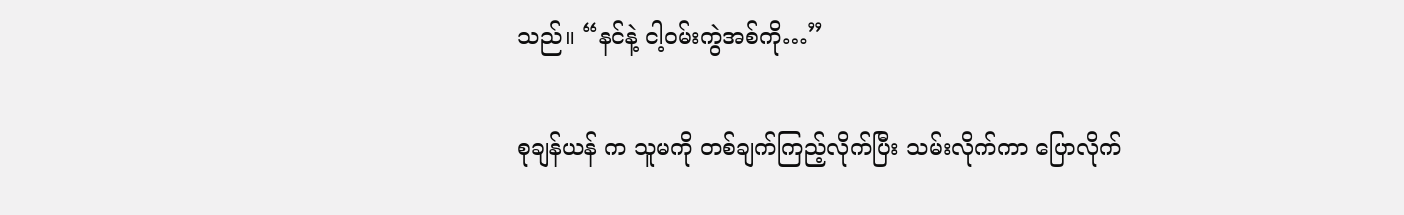သည်။ “နင်နဲ့ ငါ့ဝမ်းကွဲအစ်ကို…”

စုချန်ယန် က သူမကို တစ်ချက်ကြည့်လိုက်ပြီး သမ်းလိုက်ကာ ပြောလိုက်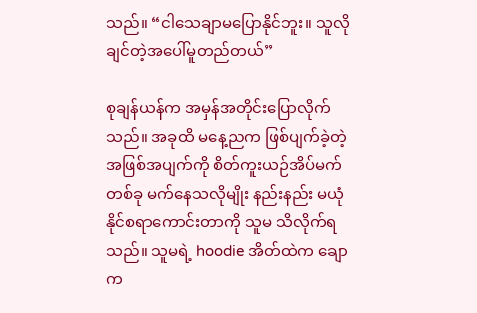သည်။ “ငါသေချာမပြောနိုင်ဘူး။ သူလိုချင်တဲ့အပေါ်မူတည်တယ်”

စုချန်ယန်က အမှန်အတိုင်းပြောလိုက်သည်။ အခုထိ မနေ့ညက ဖြစ်ပျက်ခဲ့တဲ့ အဖြစ်အပျက်ကို စိတ်ကူးယဉ်အိပ်မက်တစ်ခု မက်နေသလိုမျိုး နည်းနည်း မယုံနိုင်စရာကောင်းတာကို သူမ သိလိုက်ရသည်။ သူမရဲ့ hoodie အိတ်ထဲက ချောက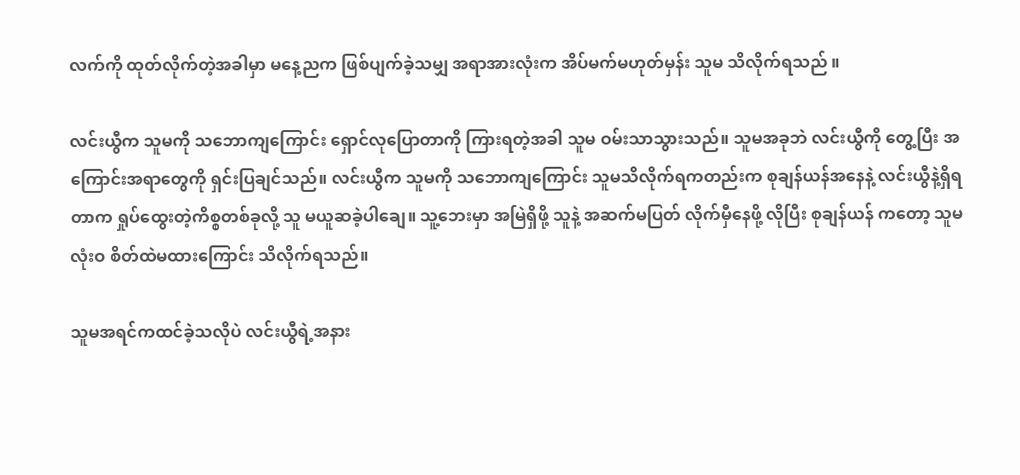လက်ကို ထုတ်လိုက်တဲ့အခါမှာ မနေ့ညက ဖြစ်ပျက်ခဲ့သမျှ အရာအားလုံးက အိပ်မက်မဟုတ်မှန်း သူမ သိလိုက်ရသည် ။

လင်းယွီက သူမကို သဘောကျကြောင်း ရှောင်လုပြောတာကို ကြားရတဲ့အခါ သူမ ဝမ်းသာသွားသည်။ သူမအခုဘဲ လင်းယွီကို တွေ့ပြီး အကြောင်းအရာတွေကို ရှင်းပြချင်သည်။ လင်းယွီက သူမကို သဘောကျကြောင်း သူမသိလိုက်ရကတည်းက စုချန်ယန်အနေနဲ့ လင်းယွီနဲ့ရှိရတာက ရှုပ်ထွေးတဲ့ကိစ္စတစ်ခုလို့ သူ မယူဆခဲ့ပါ‌ချေ။ သူ့ဘေးမှာ အမြဲရှိဖို့ သူနဲ့ အဆက်မပြတ် လိုက်မှီနေဖို့ လိုပြီး စုချန်ယန် ကတော့ သူမလုံးဝ စိတ်ထဲမထားကြောင်း သိလိုက်ရသည်။

သူမအရင်ကထင်ခဲ့သလိုပဲ လင်းယွီရဲ့အနား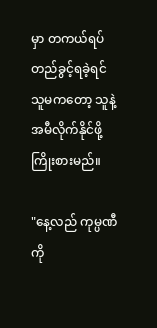မှာ တကယ်ရပ်တည်ခွင့်ရခဲ့ရင် သူမကတော့ သူနဲ့အမီလိုက်နိုင်ဖို့ ကြိုးစားမည်။

"နေ့လည် ကုမ္ပဏီကို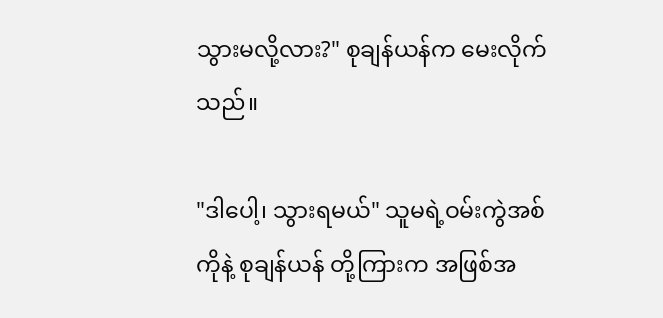သွားမလို့လား?" စုချန်ယန်က မေးလိုက်သည်။

"ဒါပေါ့၊ သွားရမယ်" သူမရဲ့ဝမ်းကွဲအစ်ကိုနဲ့ စုချန်ယန် တို့ကြားက အဖြစ်အ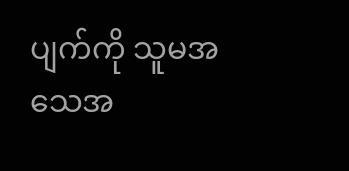ပျက်ကို သူမအသေအ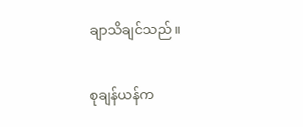ချာသိချင်သည်။

စုချန်ယန်က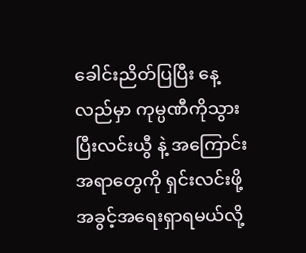ခေါင်းညိတ်ပြပြီး နေ့လည်မှာ ကုမ္ပဏီကိုသွားပြီးလင်းယွီ နဲ့ အကြောင်းအရာတွေကို ရှင်းလင်းဖို့ အခွင့်အရေးရှာရမယ်လို့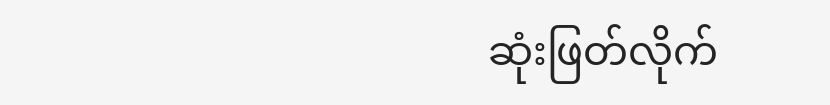ဆုံးဖြတ်လိုက်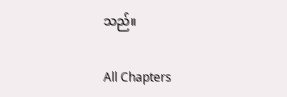သည်။

All Chapters